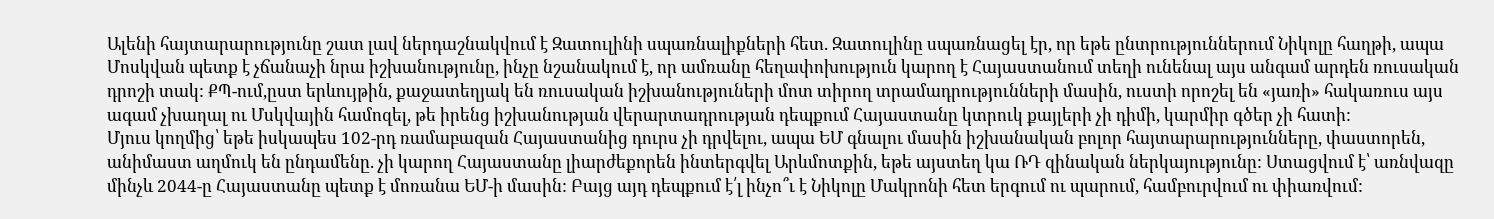Ալենի հայտարարությունը շատ լավ ներդաշնակվում է Զատուլինի սպառնալիքների հետ. Զատուլինը սպառնացել էր, որ եթե ընտրություններում Նիկոլը հաղթի, ապա Մոսկվան պետք է չճանաչի նրա իշխանությունը, ինչը նշանակում է, որ ամռանը հեղափոխություն կարող է Հայաստանում տեղի ունենալ այս անգամ արդեն ռուսական դրոշի տակ: ՔՊ-ում,ըստ երևույթին, քաջատեղյակ են ռուսական իշխանություների մոտ տիրող տրամադրությունների մասին, ուստի որոշել են «յառի» հակառուս այս ագամ չխաղալ ու Մսկվային համոզել, թե իրենց իշխանության վերարտադրության դեպքում Հայաստանը կտրուկ քայլերի չի դիմի, կարմիր գծեր չի հատի:
Մյուս կողմից՝ եթե իսկապես 102-րդ ռամաբազան Հայաստանից դուրս չի դրվելու, ապա ԵՄ գնալու մասին իշխանական բոլոր հայտարարությունները, փաստորեն, անիմաստ աղմուկ են ընդամենը. չի կարող Հայաստանը լիարժեքորեն ինտերգվել Արևմոտքին, եթե այստեղ կա ՌԴ զինական ներկայությունը: Ստացվում է՝ առնվազը մինչև 2044-ը Հայաստանը պետք է մոռանա ԵՄ-ի մասին: Բայց այդ դեպքում է՛լ ինչո՞ւ է Նիկոլը Մակրոնի հետ երգում ու պարում, համբուրվում ու փիառվում: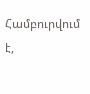Համբուրվում է,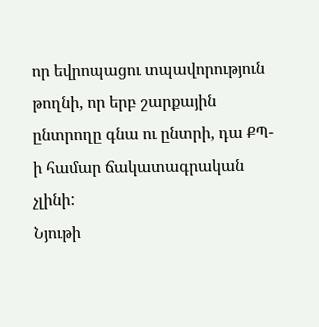որ եվրոպացու տպավորություն թողնի, որ երբ շարքային ընտրողը գնա ու ընտրի, դա ՔՊ-ի համար ճակատագրական չլինի:
Նյութի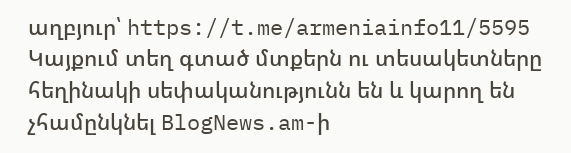աղբյուր՝ https://t.me/armeniainfo11/5595
Կայքում տեղ գտած մտքերն ու տեսակետները հեղինակի սեփականությունն են և կարող են չհամընկնել BlogNews.am-ի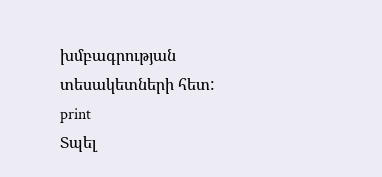խմբագրության տեսակետների հետ:
print
Տպել